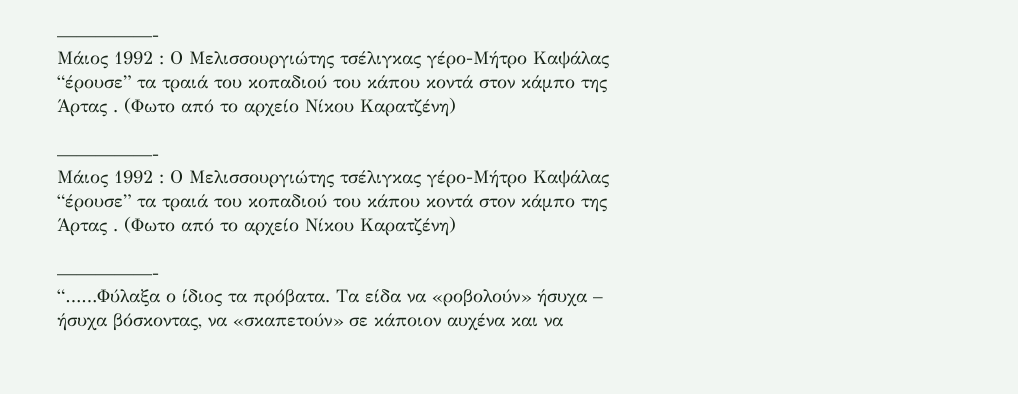—————-
Μάιος 1992 : Ο Μελισσουργιώτης τσέλιγκας γέρο-Μήτρο Καψάλας “έρουσε” τα τραιά του κοπαδιού του κάπου κοντά στον κάμπο της Άρτας . (Φωτο από το αρχείο Νίκου Καρατζένη)

—————-
Μάιος 1992 : Ο Μελισσουργιώτης τσέλιγκας γέρο-Μήτρο Καψάλας “έρουσε” τα τραιά του κοπαδιού του κάπου κοντά στον κάμπο της Άρτας . (Φωτο από το αρχείο Νίκου Καρατζένη)

—————-
“……Φύλαξα ο ίδιος τα πρόβατα. Τα είδα να «ροβολούν» ήσυχα – ήσυχα βόσκοντας, να «σκαπετούν» σε κάποιον αυχένα και να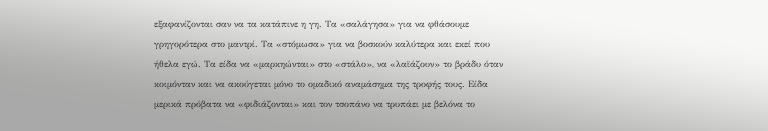εξαφανίζονται σαν να τα κατάπινε η γη. Τα «σαλάγησα» για να φθάσουμε γρηγορότερα στο μαντρί. Τα «στόμωσα» για να βοσκούν καλύτερα και εκεί που ήθελα εγώ. Τα είδα να «μαρκηώνται» στο «στάλο», να «λαϊάζουν» το βράδυ όταν κοιμόνταν και να ακούγεται μόνο το ομαδικό αναμάσημα της τροφής τους. Είδα μερικά πρόβατα να «φιδιάζονται» και τον τσοπάνο να τρυπάει με βελόνα το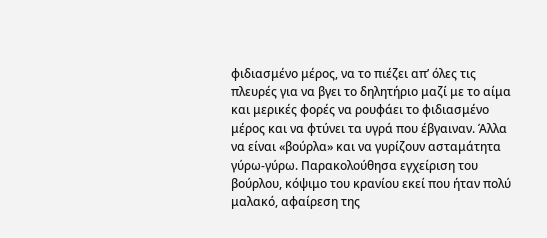φιδιασμένο μέρος, να το πιέζει απ’ όλες τις πλευρές για να βγει το δηλητήριο μαζί με το αίμα και μερικές φορές να ρουφάει το φιδιασμένο μέρος και να φτύνει τα υγρά που έβγαιναν. Άλλα να είναι «βούρλα» και να γυρίζουν ασταμάτητα γύρω-γύρω. Παρακολούθησα εγχείριση του βούρλου, κόψιμο του κρανίου εκεί που ήταν πολύ μαλακό, αφαίρεση της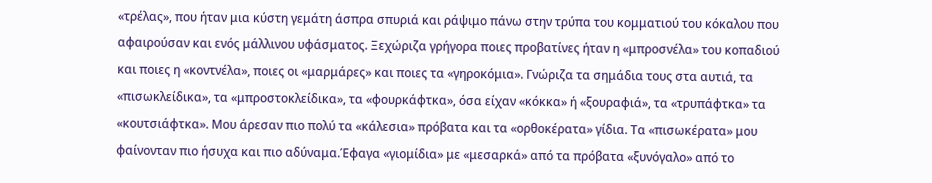«τρέλας», που ήταν μια κύστη γεμάτη άσπρα σπυριά και ράψιμο πάνω στην τρύπα του κομματιού του κόκαλου που αφαιρούσαν και ενός μάλλινου υφάσματος. Ξεχώριζα γρήγορα ποιες προβατίνες ήταν η «μπροσνέλα» του κοπαδιού και ποιες η «κοντνέλα», ποιες οι «μαρμάρες» και ποιες τα «γηροκόμια». Γνώριζα τα σημάδια τους στα αυτιά, τα «πισωκλείδικα», τα «μπροστοκλείδικα», τα «φουρκάφτκα», όσα είχαν «κόκκα» ή «ξουραφιά», τα «τρυπάφτκα» τα «κουτσιάφτκα». Μου άρεσαν πιο πολύ τα «κάλεσια» πρόβατα και τα «ορθοκέρατα» γίδια. Τα «πισωκέρατα» μου φαίνονταν πιο ήσυχα και πιο αδύναμα.Έφαγα «γιομίδια» με «μεσαρκά» από τα πρόβατα «ξυνόγαλο» από το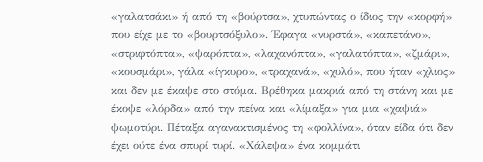«γαλατσάκι» ή από τη «βούρτσα», χτυπώντας ο ίδιος την «κορφή» που είχε με το «βουρτσόξυλο». Έφαγα «νυρστά», «καπετάνο», «στριφτόπτα», «ψαρόπτα», «λαχανόπτα», «γαλατόπτα», «ζμάρι», «κουσμάρι», γάλα «ίγκυρο», «τραχανά», «χυλό», που ήταν «χλιος» και δεν με έκαψε στο στόμα. Βρέθηκα μακριά από τη στάνη και με έκοψε «λόρδα» από την πείνα και «λίμαξα» για μια «χαψιά» ψωμοτύρι. Πέταξα αγανακτισμένος τη «φολλίνα», όταν είδα ότι δεν έχει ούτε ένα σπυρί τυρί. «Χάλεψα» ένα κομμάτι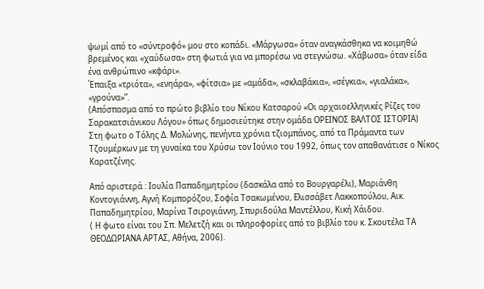ψωμί από το «σύντροφό» μου στο κοπάδι. «Μάργωσα» όταν αναγκάσθηκα να κοιμηθώ βρεμένος και «χαύδωσα» στη φωτιά για να μπορέσω να στεγνώσω. «Χάβωσα» όταν είδα ένα ανθρώπινο «κφάρι».
Έπαιξα «τριότα», «ενηάρα», «φίτσια» με «αμάδα», «σκλαβάκια», «σέγκια», «γιαλάκα», «γρούνα»”.
(Απόσπασμα από το πρώτο βιβλίο του Νίκου Κατσαρού «Οι αρχαιοελληνικές Ρίζες του Σαρακατσιάνικου Λόγου» όπως δημοσιεύτηκε στην ομάδα ΟΡΕΙΝΟΣ ΒΑΛΤΟΣ ΙΣΤΟΡΙΑ)
Στη φωτο ο Τόλης Δ. Μολώνης, πενήντα χρόνια τζιομπάνος, από τα Πράμαντα των Τζουμέρκων με τη γυναίκα του Χρύσω τον Ιούνιο του 1992, όπως τον απαθανάτισε ο Νίκος Καρατζένης.

Από αριστερά : Ιουλία Παπαδημητρίου (δασκάλα από το Βουργαρέλι), Μαριάνθη Κοντογιάννη, Αγνή Κομπορόζου, Σοφία Τσακωμένου, Ελισσάβετ Λακκοπούλου, Αικ. Παπαδημητρίου, Μαρίνα Τσιρογιάννη, Σπυριδούλα Μαντέλλου, Κική Χάιδου.
( Η φωτο είναι του Σπ. Μελετζή και οι πληροφορίες από το βιβλίο του κ. Σκουτέλα ΤΑ ΘΕΟΔΩΡΙΑΝΑ ΑΡΤΑΣ, Αθήνα, 2006).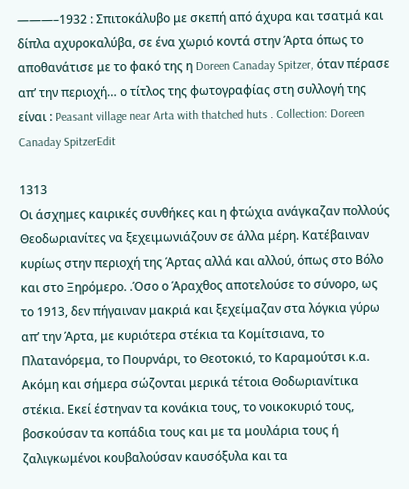———–1932 : Σπιτοκάλυβο με σκεπή από άχυρα και τσατμά και δίπλα αχυροκαλύβα, σε ένα χωριό κοντά στην Άρτα όπως το αποθανάτισε με το φακό της η Doreen Canaday Spitzer, όταν πέρασε απ’ την περιοχή… ο τίτλος της φωτογραφίας στη συλλογή της είναι : Peasant village near Arta with thatched huts . Collection: Doreen Canaday SpitzerEdit

1313
Οι άσχημες καιρικές συνθήκες και η φτώχια ανάγκαζαν πολλούς Θεοδωριανίτες να ξεχειμωνιάζουν σε άλλα μέρη. Κατέβαιναν κυρίως στην περιοχή της Άρτας αλλά και αλλού, όπως στο Βόλο και στο Ξηρόμερο. .Όσο ο Άραχθος αποτελούσε το σύνορο, ως το 1913, δεν πήγαιναν μακριά και ξεχείμαζαν στα λόγκια γύρω απ’ την Άρτα, με κυριότερα στέκια τα Κομίτσιανα, το Πλατανόρεμα, το Πουρνάρι, το Θεοτοκιό, το Καραμούτσι κ.α. Ακόμη και σήμερα σώζονται μερικά τέτοια Θοδωριανίτικα στέκια. Εκεί έστηναν τα κονάκια τους, το νοικοκυριό τους, βοσκούσαν τα κοπάδια τους και με τα μουλάρια τους ή ζαλιγκωμένοι κουβαλούσαν καυσόξυλα και τα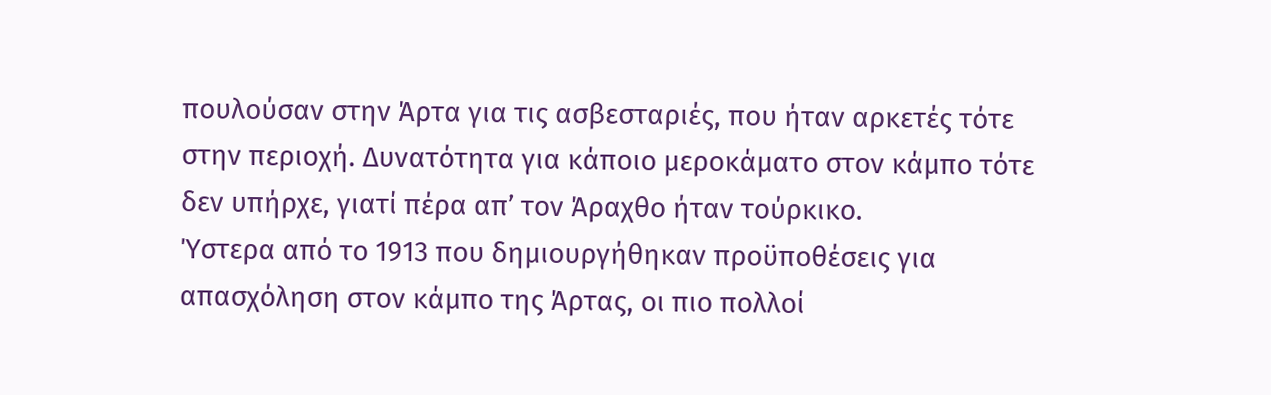πουλούσαν στην Άρτα για τις ασβεσταριές, που ήταν αρκετές τότε στην περιοχή. Δυνατότητα για κάποιο μεροκάματο στον κάμπο τότε δεν υπήρχε, γιατί πέρα απ’ τον Άραχθο ήταν τούρκικο.
Ύστερα από το 1913 που δημιουργήθηκαν προϋποθέσεις για απασχόληση στον κάμπο της Άρτας, οι πιο πολλοί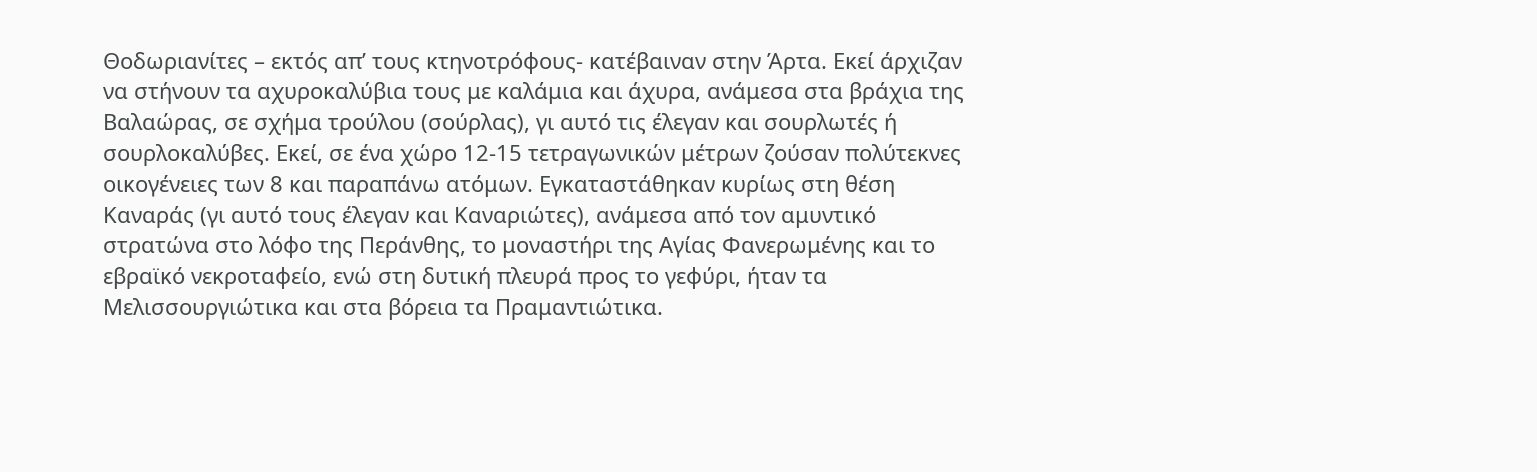Θοδωριανίτες – εκτός απ’ τους κτηνοτρόφους- κατέβαιναν στην Άρτα. Εκεί άρχιζαν να στήνουν τα αχυροκαλύβια τους με καλάμια και άχυρα, ανάμεσα στα βράχια της Βαλαώρας, σε σχήμα τρούλου (σούρλας), γι αυτό τις έλεγαν και σουρλωτές ή σουρλοκαλύβες. Εκεί, σε ένα χώρο 12-15 τετραγωνικών μέτρων ζούσαν πολύτεκνες οικογένειες των 8 και παραπάνω ατόμων. Εγκαταστάθηκαν κυρίως στη θέση Καναράς (γι αυτό τους έλεγαν και Καναριώτες), ανάμεσα από τον αμυντικό στρατώνα στο λόφο της Περάνθης, το μοναστήρι της Αγίας Φανερωμένης και το εβραϊκό νεκροταφείο, ενώ στη δυτική πλευρά προς το γεφύρι, ήταν τα Μελισσουργιώτικα και στα βόρεια τα Πραμαντιώτικα.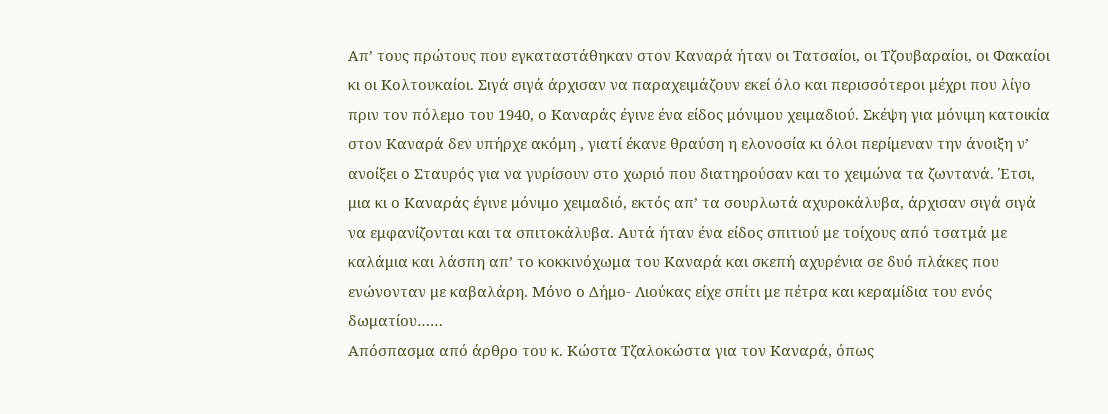Απ’ τους πρώτους που εγκαταστάθηκαν στον Καναρά ήταν οι Τατσαίοι, οι Τζουβαραίοι, οι Φακαίοι κι οι Κολτουκαίοι. Σιγά σιγά άρχισαν να παραχειμάζουν εκεί όλο και περισσότεροι μέχρι που λίγο πριν τον πόλεμο του 1940, ο Καναράς έγινε ένα είδος μόνιμου χειμαδιού. Σκέψη για μόνιμη κατοικία στον Καναρά δεν υπήρχε ακόμη , γιατί έκανε θραύση η ελονοσία κι όλοι περίμεναν την άνοιξη ν’ ανοίξει ο Σταυρός για να γυρίσουν στο χωριό που διατηρούσαν και το χειμώνα τα ζωντανά. Έτσι, μια κι ο Καναράς έγινε μόνιμο χειμαδιό, εκτός απ’ τα σουρλωτά αχυροκάλυβα, άρχισαν σιγά σιγά να εμφανίζονται και τα σπιτοκάλυβα. Αυτά ήταν ένα είδος σπιτιού με τοίχους από τσατμά με καλάμια και λάσπη απ’ το κοκκινόχωμα του Καναρά και σκεπή αχυρένια σε δυό πλάκες που ενώνονταν με καβαλάρη. Μόνο ο Δήμο- Λιούκας είχε σπίτι με πέτρα και κεραμίδια του ενός δωματίου……
Απόσπασμα από άρθρο του κ. Κώστα Τζαλοκώστα για τον Καναρά, όπως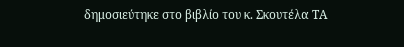δημοσιεύτηκε στο βιβλίο του κ. Σκουτέλα ΤΑ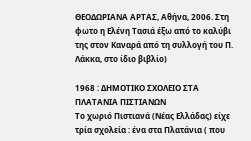ΘΕΟΔΩΡΙΑΝΑ ΑΡΤΑΣ, Αθήνα, 2006. Στη φωτο η Ελένη Τασιά έξω από το καλύβι της στον Καναρά από τη συλλογή του Π. Λάκκα, στο ίδιο βιβλίο)

1968 : ΔΗΜΟΤΙΚΟ ΣΧΟΛΕΙΟ ΣΤΑ ΠΛΑΤΑΝΙΑ ΠΙΣΤΙΑΝΩΝ
Το χωριό Πιστιανά (Νέας Ελλάδας) είχε τρία σχολεία : ένα στα Πλατάνια ( που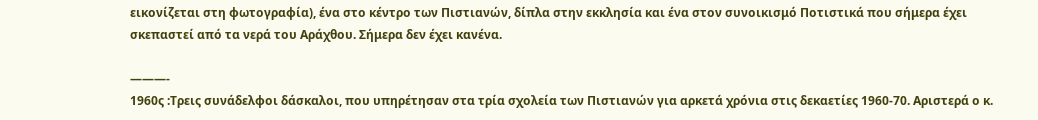εικονίζεται στη φωτογραφία), ένα στο κέντρο των Πιστιανών, δίπλα στην εκκλησία και ένα στον συνοικισμό Ποτιστικά που σήμερα έχει σκεπαστεί από τα νερά του Αράχθου. Σήμερα δεν έχει κανένα.

———-
1960ς :Τρεις συνάδελφοι δάσκαλοι, που υπηρέτησαν στα τρία σχολεία των Πιστιανών για αρκετά χρόνια στις δεκαετίες 1960-70. Αριστερά ο κ.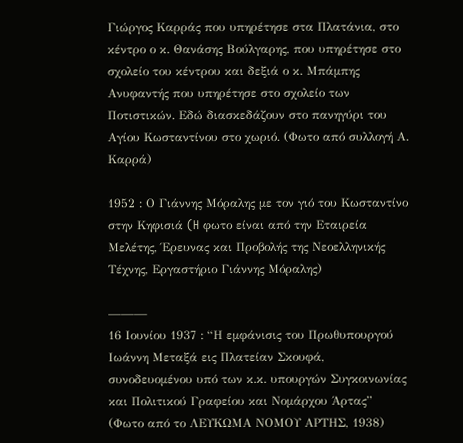Γιώργος Καρράς που υπηρέτησε στα Πλατάνια, στο κέντρο ο κ. Θανάσης Βούλγαρης, που υπηρέτησε στο σχολείο του κέντρου και δεξιά ο κ. Μπάμπης Ανυφαντής που υπηρέτησε στο σχολείο των Ποτιστικών. Εδώ διασκεδάζουν στο πανηγύρι του Αγίου Κωσταντίνου στο χωριό. (Φωτο από συλλογή Α. Καρρά)

1952 : Ο Γιάννης Μόραλης με τον γιό του Κωσταντίνο στην Κηφισιά (H φωτο είναι από την Εταιρεία Μελέτης, Έρευνας και Προβολής της Νεοελληνικής Τέχνης, Εργαστήριο Γιάννης Μόραλης)

———
16 Ιουνίου 1937 : “Η εμφάνισις του Πρωθυπουργού Ιωάννη Μεταξά εις Πλατείαν Σκουφά, συνοδευομένου υπό των κ.κ. υπουργών Συγκοινωνίας και Πολιτικού Γραφείου και Νομάρχου Άρτας”
(Φωτο από το ΛΕΥΚΩΜΑ ΝΟΜΟΥ ΑΡΤΗΣ, 1938)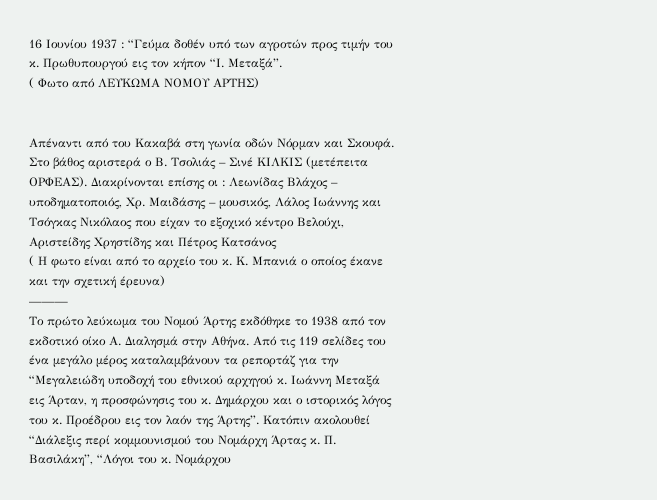16 Ιουνίου 1937 : “Γεύμα δοθέν υπό των αγροτών προς τιμήν του κ. Πρωθυπουργού εις τον κήπον “Ι. Μεταξά”.
( Φωτο από ΛΕΥΚΩΜΑ ΝΟΜΟΥ ΑΡΤΗΣ)


Απέναντι από του Κακαβά στη γωνία οδών Νόρμαν και Σκουφά. Στο βάθος αριστερά ο Β. Τσολιάς – Σινέ ΚΙΛΚΙΣ (μετέπειτα ΟΡΦΕΑΣ). Διακρίνονται επίσης οι : Λεωνίδας Βλάχος – υποδηματοποιός, Χρ. Μαιδάσης – μουσικός, Λάλος Ιωάννης και Τσόγκας Νικόλαος που είχαν το εξοχικό κέντρο Βελούχι, Αριστείδης Χρηστίδης και Πέτρος Κατσάνος
( Η φωτο είναι από το αρχείο του κ. Κ. Μπανιά ο οποίος έκανε και την σχετική έρευνα)
———
Το πρώτο λεύκωμα του Νομού Άρτης εκδόθηκε το 1938 από τον εκδοτικό οίκο Α. Διαλησμά στην Αθήνα. Από τις 119 σελίδες του ένα μεγάλο μέρος καταλαμβάνουν τα ρεπορτάζ για την “Μεγαλειώδη υποδοχή του εθνικού αρχηγού κ. Ιωάννη Μεταξά εις Άρταν, η προσφώνησις του κ. Δημάρχου και ο ιστορικός λόγος του κ. Προέδρου εις τον λαόν της Άρτης”. Κατόπιν ακολουθεί “Διάλεξις περί κομμουνισμού του Νομάρχη Άρτας κ. Π. Βασιλάκη”, “Λόγοι του κ. Νομάρχου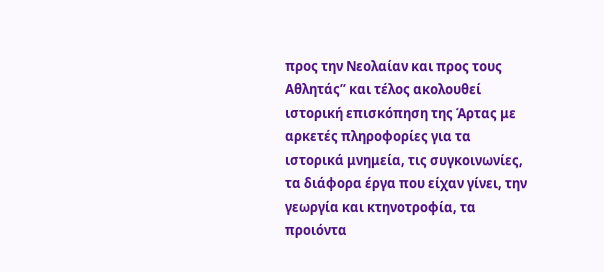προς την Νεολαίαν και προς τους Αθλητάς” και τέλος ακολουθεί ιστορική επισκόπηση της Άρτας με αρκετές πληροφορίες για τα ιστορικά μνημεία, τις συγκοινωνίες, τα διάφορα έργα που είχαν γίνει, την γεωργία και κτηνοτροφία, τα προιόντα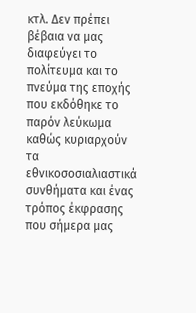κτλ. Δεν πρέπει βέβαια να μας διαφεύγει το πολίτευμα και το πνεύμα της εποχής που εκδόθηκε το παρόν λεύκωμα καθώς κυριαρχούν τα εθνικοσοσιαλιαστικά συνθήματα και ένας τρόπος έκφρασης που σήμερα μας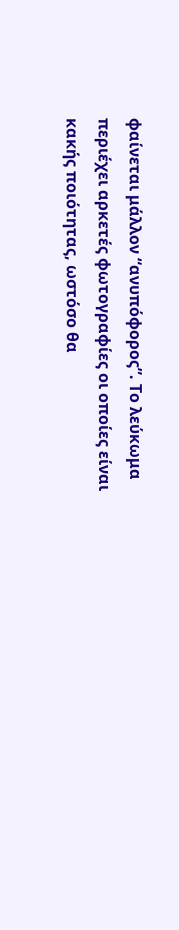φαίνεται μάλλον “ανυπόφορος”. Το λεύκωμα περιέχει αρκετές φωτογραφίες οι οποίες είναι κακής ποιότητας, ωστόσο θα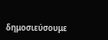δημοσιεύσουμε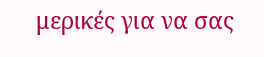μερικές για να σας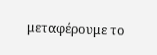μεταφέρουμε το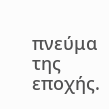πνεύμα της εποχής.